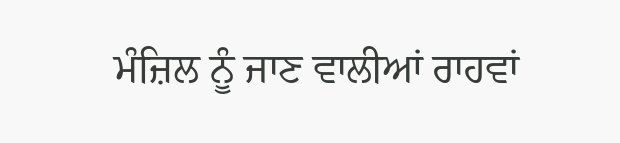ਮੰਜ਼ਿਲ ਨੂੰ ਜਾਣ ਵਾਲੀਆਂ ਰਾਹਵਾਂ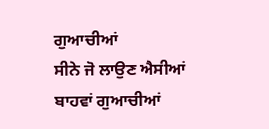ਗੁਆਚੀਆਂ
ਸੀਨੇ ਜੋ ਲਾਉਣ ਐਸੀਆਂ ਬਾਹਵਾਂ ਗੁਆਚੀਆਂ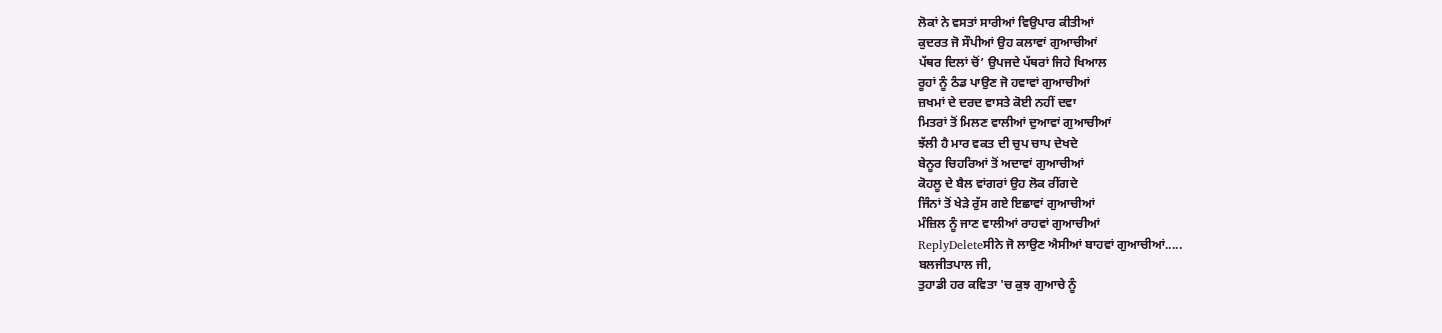ਲੋਕਾਂ ਨੇ ਵਸਤਾਂ ਸਾਰੀਆਂ ਵਿਉਪਾਰ ਕੀਤੀਆਂ
ਕੁਦਰਤ ਜੋ ਸੌਪੀਆਂ ਉਹ ਕਲਾਵਾਂ ਗੁਆਚੀਆਂ
ਪੱਥਰ ਦਿਲਾਂ ਚੋਂ’ ਉਪਜਦੇ ਪੱਥਰਾਂ ਜਿਹੇ ਖਿਆਲ
ਰੂਹਾਂ ਨੂੰ ਠੰਡ ਪਾਉਣ ਜੋ ਹਵਾਵਾਂ ਗੁਆਚੀਆਂ
ਜ਼ਖਮਾਂ ਦੇ ਦਰਦ ਵਾਸਤੇ ਕੋਈ ਨਹੀਂ ਦਵਾ
ਮਿਤਰਾਂ ਤੋਂ ਮਿਲਣ ਵਾਲੀਆਂ ਦੁਆਵਾਂ ਗੁਆਚੀਆਂ
ਝੱਲੀ ਹੈ ਮਾਰ ਵਕਤ ਦੀ ਚੁਪ ਚਾਪ ਦੇਖਦੇ
ਬੇਨੂਰ ਚਿਹਰਿਆਂ ਤੋਂ ਅਦਾਵਾਂ ਗੁਆਚੀਆਂ
ਕੋਹਲੂ ਦੇ ਬੈਲ ਵਾਂਗਰਾਂ ਉਹ ਲੋਕ ਰੀਂਗਦੇ
ਜਿੰਨਾਂ ਤੋਂ ਖੇੜੇ ਰੁੱਸ ਗਏ ਇਛਾਵਾਂ ਗੁਆਚੀਆਂ
ਮੰਜ਼ਿਲ ਨੂੰ ਜਾਣ ਵਾਲੀਆਂ ਰਾਹਵਾਂ ਗੁਆਚੀਆਂ
ReplyDeleteਸੀਨੇ ਜੋ ਲਾਉਣ ਐਸੀਆਂ ਬਾਹਵਾਂ ਗੁਆਚੀਆਂ.....
ਬਲਜੀਤਪਾਲ ਜੀ,
ਤੁਹਾਡੀ ਹਰ ਕਵਿਤਾ 'ਚ ਕੁਝ ਗੁਆਚੇ ਨੂੰ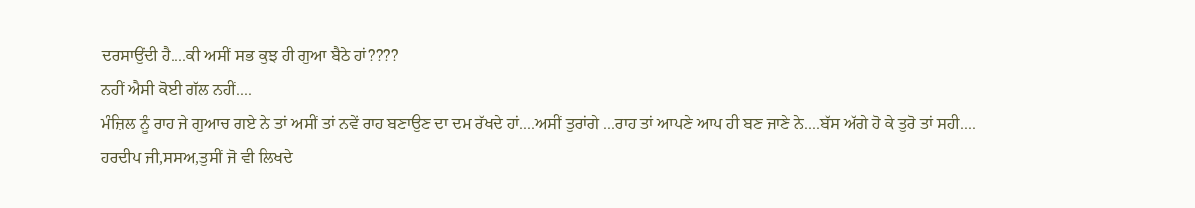ਦਰਸਾਉਂਦੀ ਹੈ....ਕੀ ਅਸੀਂ ਸਭ ਕੁਝ ਹੀ ਗੁਆ ਬੈਠੇ ਹਾਂ????
ਨਹੀਂ ਐਸੀ ਕੋਈ ਗੱਲ ਨਹੀਂ....
ਮੰਜ਼ਿਲ ਨੂੰ ਰਾਹ ਜੇ ਗੁਆਚ ਗਏ ਨੇ ਤਾਂ ਅਸੀਂ ਤਾਂ ਨਵੇਂ ਰਾਹ ਬਣਾਉਣ ਦਾ ਦਮ ਰੱਖਦੇ ਹਾਂ....ਅਸੀਂ ਤੁਰਾਂਗੇ ...ਰਾਹ ਤਾਂ ਆਪਣੇ ਆਪ ਹੀ ਬਣ ਜਾਣੇ ਨੇ....ਬੱਸ ਅੱਗੇ ਹੋ ਕੇ ਤੁਰੋ ਤਾਂ ਸਹੀ....
ਹਰਦੀਪ ਜੀ,ਸਸਅ,ਤੁਸੀਂ ਜੋ ਵੀ ਲਿਖਦੇ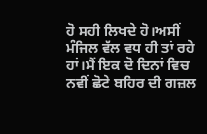ਹੋ ਸਹੀ ਲਿਖਦੇ ਹੋ।ਅਸੀਂ ਮੰਜਿਲ ਵੱਲ ਵਧ ਹੀ ਤਾਂ ਰਹੇ ਹਾਂ।ਮੈਂ ਇਕ ਦੋ ਦਿਨਾਂ ਵਿਚ ਨਵੀਂ ਛੋਟੇ ਬਹਿਰ ਦੀ ਗਜ਼ਲ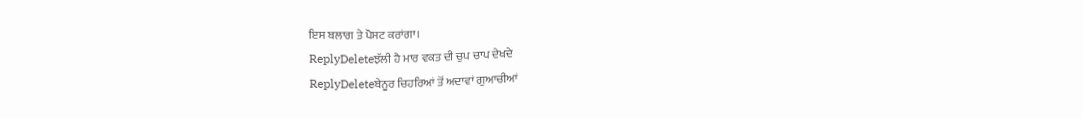ਇਸ ਬਲਾਗ ਤੇ ਪੋਸਟ ਕਰਾਂਗਾ।
ReplyDeleteਝੱਲੀ ਹੈ ਮਾਰ ਵਕਤ ਦੀ ਚੁਪ ਚਾਪ ਦੇਖਦੇ
ReplyDeleteਬੇਨੂਰ ਚਿਹਰਿਆਂ ਤੋਂ ਅਦਾਵਾਂ ਗੁਆਚੀਆਂ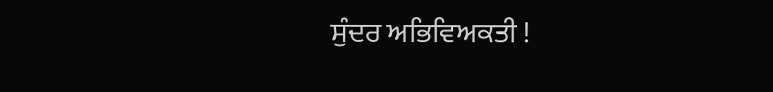ਸੁੰਦਰ ਅਭਿਵਿਅਕਤੀ !